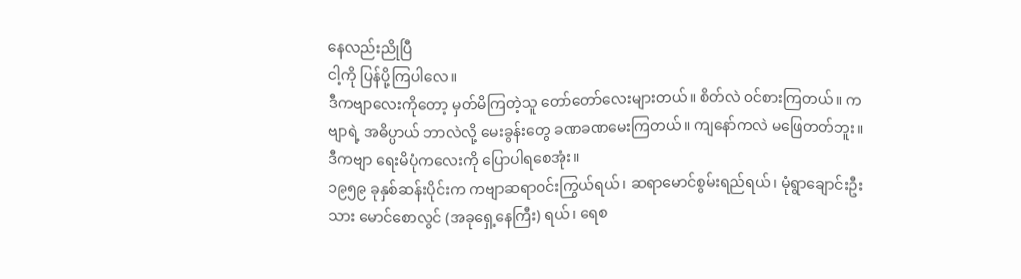နေလည်းညိုပြီ
ငါ့ကို ပြန်ပို့ကြပါလေ။
ဒီကဗျာလေးကိုတော့ မှတ်မိကြတဲ့သူ တော်တော်လေးများတယ်။ စိတ်လဲ ၀င်စားကြတယ်။ ကဗျာရဲ့ အဓိပ္ပာယ် ဘာလဲလို့ မေးခွန်းတွေ ခဏခဏမေးကြတယ်။ ကျနော်ကလဲ မဖြေတတ်ဘူး။ ဒီကဗျာ ရေးမိပုံကလေးကို ပြောပါရစေအုံး။
၁၉၅၉ ခုနှစ်ဆန်းပိုင်းက ကဗျာဆရာ၀င်းကြွယ်ရယ်၊ ဆရာမောင်စွမ်းရည်ရယ်၊ မုံရွာချောင်းဦးသား မောင်စောလွင် (အခုရှေ့နေကြီး) ရယ်၊ ရေစ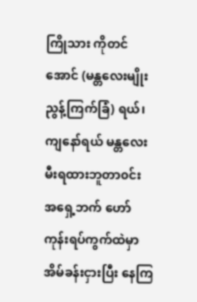ကြိုသား ကိုတင်အောင် (မန္တလေးမျိုးညွန့်ကြက်ခြံ) ရယ်၊ ကျနော်ရယ် မန္တလေးမီးရထားဘူတာ၀င်း အရှေ့ဘက် ဟော်ကုန်းရပ်ကွက်ထဲမှာ အိမ်ခန်းငှားပြီး နေကြ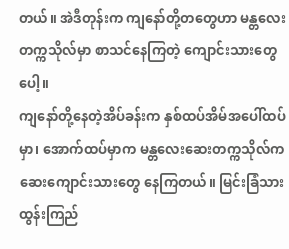တယ်။ အဲဒီတုန်းက ကျနော်တို့တတွေဟာ မန္တလေးတက္ကသိုလ်မှာ စာသင်နေကြတဲ့ ကျောင်းသားတွေပေါ့။
ကျနော်တို့နေတဲ့အိပ်ခန်းက နှစ်ထပ်အိမ်အပေါ်ထပ်မှာ၊ အောက်ထပ်မှာက မန္တလေးဆေးတက္ကသိုလ်က ဆေးကျောင်းသားတွေ နေကြတယ်။ မြင်းခြံသားထွန်းကြည်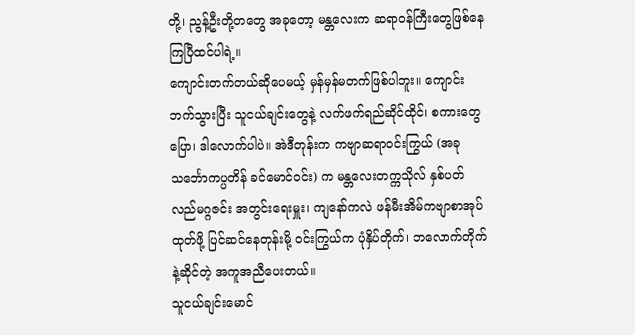တို့၊ ညွန့်ဦးတို့တတွေ အခုတော့ မန္တလေးက ဆရာ၀န်ကြီးတွေဖြစ်နေကြပြီထင်ပါရဲ့။
ကျောင်းတက်တယ်ဆိုပေမယ့် မှန်မှန်မတက်ဖြစ်ပါဘူး။ ကျောင်းဘက်သွားပြီး သူငယ်ချင်းတွေနဲ့ လက်ဖက်ရည်ဆိုင်ထိုင်၊ စကားတွေပြော၊ ဒါလောက်ပါပဲ။ အဲဒီတုန်းက ကဗျာဆရာ၀င်းကြွယ် (အခုသင်္ဘောကပ္ပတိန် ခင်မောင်၀င်း) က မန္တလေးတက္ကသိုလ် နှစ်ပတ်လည်မဂ္ဂဇင်း အတွင်းရေးမှူး၊ ကျနော်ကလဲ ဖန်မီးအိမ်ကဗျာစာအုပ်ထုတ်ဖို့ ပြင်ဆင်နေတုန်းမို့ ၀င်းကြွယ်က ပုံနှိပ်တိုက်၊ ဘလောက်တိုက်နဲ့ဆိုင်တဲ့ အကူအညီပေးတယ်။
သူငယ်ချင်းမောင်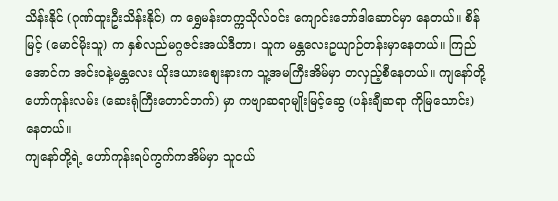သိန်းနိုင် (ဂုဏ်ထူးဦးသိန်းနိုင်) က ရွှေမန်းတက္ကသိုလ်၀င်း ကျောင်းဘော်ဒါဆောင်မှာ နေတယ်။ စိန်မြင့် (မောင်မိုးသူ) က နှစ်လည်မဂ္ဂဇင်းအယ်ဒီတာ၊ သူက မန္တလေးဥယျာဉ်တန်းမှာနေတယ်။ ကြည်အောင်က အင်း၀နဲ့မန္တလေး ယိုးဒယားစျေးနားက သူ့အမကြီးအိမ်မှာ တလှည့်စီနေတယ်။ ကျနော်တို့ ဟော်ကုန်းလမ်း (ဆေးရုံကြီးတောင်ဘက်) မှာ ကဗျာဆရာမျိုးမြင့်ဆွေ (ပန်းချီဆရာ ကိုမြသောင်း) နေတယ်။
ကျနော်တို့ရဲ့ ဟော်ကုန်းရပ်ကွက်ကအိမ်မှာ သူငယ်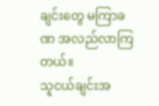ချင်းတွေ မကြာခဏ အလည်လာကြတယ်။
သူငယ်ချင်းအ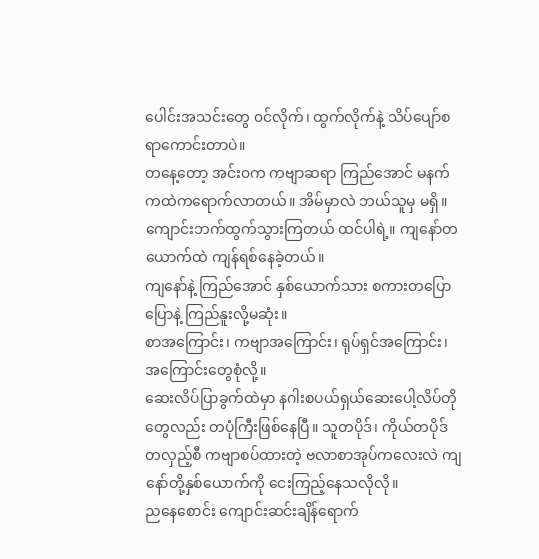ပေါင်းအသင်းတွေ ၀င်လိုက်၊ ထွက်လိုက်နဲ့ သိပ်ပျော်စရာကောင်းတာပဲ။
တနေ့တော့ အင်း၀က ကဗျာဆရာ ကြည်အောင် မနက် ကထဲကရောက်လာတယ်။ အိမ်မှာလဲ ဘယ်သူမှ မရှိ။ ကျောင်းဘက်ထွက်သွားကြတယ် ထင်ပါရဲ့။ ကျနော်တယောက်ထဲ ကျန်ရစ်နေခဲ့တယ်။
ကျနော်နဲ့ ကြည်အောင် နှစ်ယောက်သား စကားတပြောပြောနဲ့ ကြည်နူးလို့မဆုံး။
စာအကြောင်း၊ ကဗျာအကြောင်း၊ ရုပ်ရှင်အကြောင်း၊ အကြောင်းတွေစုံလို့။
ဆေးလိပ်ပြာခွက်ထဲမှာ နဂါးစပယ်ရှယ်ဆေးပေါ့လိပ်တိုတွေလည်း တပုံကြီးဖြစ်နေပြီ။ သူတပိုဒ်၊ ကိုယ်တပိုဒ်တလှည့်စီ ကဗျာစပ်ထားတဲ့ ဗလာစာအုပ်ကလေးလဲ ကျနော်တို့နှစ်ယောက်ကို ငေးကြည့်နေသလိုလို။
ညနေစောင်း ကျောင်းဆင်းချိန်ရောက်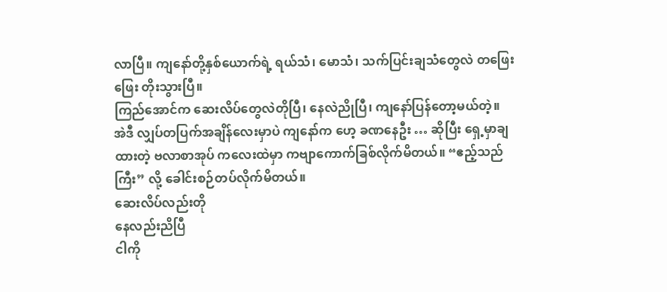လာပြီ။ ကျနော်တို့နှစ်ယောက်ရဲ့ ရယ်သံ၊ မောသံ၊ သက်ပြင်းချသံတွေလဲ တဖြေးဖြေး တိုးသွားပြီ။
ကြည်အောင်က ဆေးလိပ်တွေလဲတိုပြီ၊ နေလဲညိုပြီ၊ ကျနော်ပြန်တော့မယ်တဲ့။
အဲဒီ လျှပ်တပြက်အချိန်လေးမှာပဲ ကျနော်က ဟေ့ ခဏနေဦး … ဆိုပြီး ရှေ့မှာချထားတဲ့ ဗလာစာအုပ် ကလေးထဲမှာ ကဗျာကောက်ခြစ်လိုက်မိတယ်။ “ဧည့်သည်ကြီး” လို့ ခေါင်းစဉ်တပ်လိုက်မိတယ်။
ဆေးလိပ်လည်းတို
နေလည်းညိပြီ
ငါကို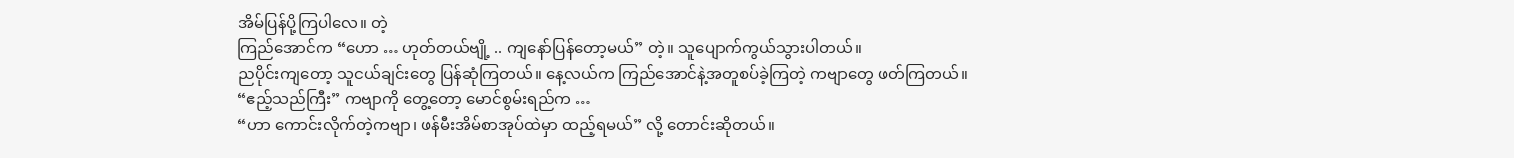အိမ်ပြန်ပို့ကြပါလေ။ တဲ့
ကြည်အောင်က “ဟော … ဟုတ်တယ်ဗျို့ .. ကျနော်ပြန်တော့မယ်” တဲ့။ သူပျောက်ကွယ်သွားပါတယ်။
ညပိုင်းကျတော့ သူငယ်ချင်းတွေ ပြန်ဆုံကြတယ်။ နေ့လယ်က ကြည်အောင်နဲ့အတူစပ်ခဲ့ကြတဲ့ ကဗျာတွေ ဖတ်ကြတယ်။
“ဧည့်သည်ကြီး” ကဗျာကို တွေ့တော့ မောင်စွမ်းရည်က …
“ဟာ ကောင်းလိုက်တဲ့ကဗျာ၊ ဖန်မီးအိမ်စာအုပ်ထဲမှာ ထည့်ရမယ်” လို့ တောင်းဆိုတယ်။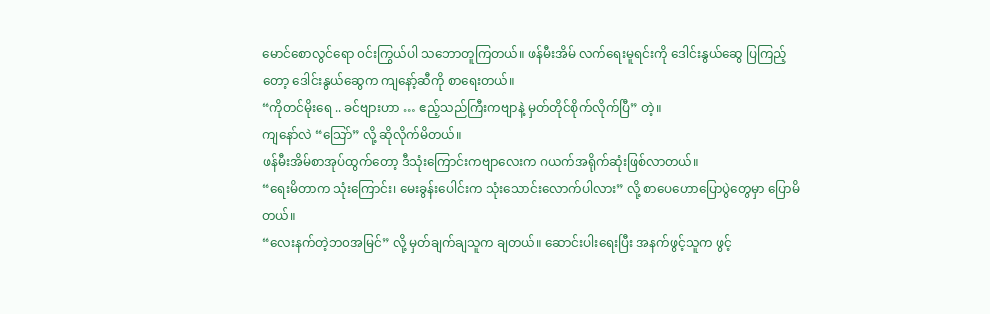မောင်စောလွင်ရော ၀င်းကြွယ်ပါ သဘောတူကြတယ်။ ဖန်မီးအိမ် လက်ရေးမူရင်းကို ဒေါင်းနွယ်ဆွေ ပြကြည့်တော့ ဒေါင်းနွယ်ဆွေက ကျနော့်ဆီကို စာရေးတယ်။
“ကိုတင်မိုးရေ .. ခင်ဗျားဟာ … ဧည့်သည်ကြီးကဗျာနဲ့ မှတ်တိုင်စိုက်လိုက်ပြီ” တဲ့။
ကျနော်လဲ “သြော်” လို့ ဆိုလိုက်မိတယ်။
ဖန်မီးအိမ်စာအုပ်ထွက်တော့ ဒီသုံးကြောင်းကဗျာလေးက ဂယက်အရိုက်ဆုံးဖြစ်လာတယ်။
“ရေးမိတာက သုံးကြောင်း၊ မေးခွန်းပေါင်းက သုံးသောင်းလောက်ပါလား” လို့ စာပေဟောပြောပွဲတွေမှာ ပြောမိတယ်။
“လေးနက်တဲ့ဘ၀အမြင်” လို့ မှတ်ချက်ချသူက ချတယ်။ ဆောင်းပါးရေးပြီး အနက်ဖွင့်သူက ဖွင့်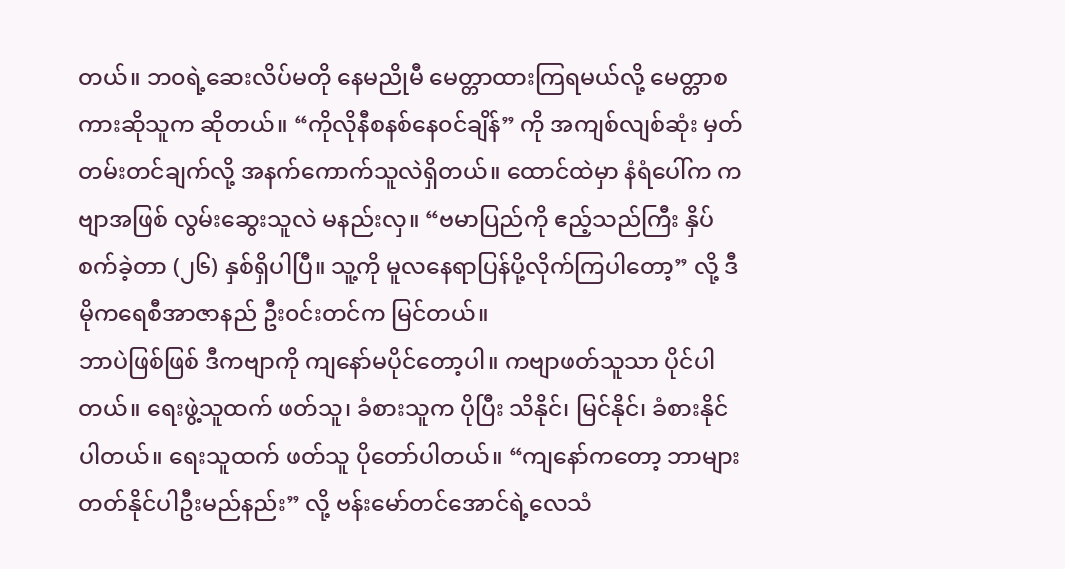တယ်။ ဘ၀ရဲ့ဆေးလိပ်မတို နေမညိုမီ မေတ္တာထားကြရမယ်လို့ မေတ္တာစကားဆိုသူက ဆိုတယ်။ “ကိုလိုနီစနစ်နေ၀င်ချိန်” ကို အကျစ်လျစ်ဆုံး မှတ်တမ်းတင်ချက်လို့ အနက်ကောက်သူလဲရှိတယ်။ ထောင်ထဲမှာ နံရံပေါ်က ကဗျာအဖြစ် လွမ်းဆွေးသူလဲ မနည်းလှ။ “ဗမာပြည်ကို ဧည့်သည်ကြီး နှိပ်စက်ခဲ့တာ (၂၆) နှစ်ရှိပါပြီ။ သူ့ကို မူလနေရာပြန်ပို့လိုက်ကြပါတော့” လို့ ဒီမိုကရေစီအာဇာနည် ဦး၀င်းတင်က မြင်တယ်။
ဘာပဲဖြစ်ဖြစ် ဒီကဗျာကို ကျနော်မပိုင်တော့ပါ။ ကဗျာဖတ်သူသာ ပိုင်ပါတယ်။ ရေးဖွဲ့သူထက် ဖတ်သူ၊ ခံစားသူက ပိုပြီး သိနိုင်၊ မြင်နိုင်၊ ခံစားနိုင်ပါတယ်။ ရေးသူထက် ဖတ်သူ ပိုတော်ပါတယ်။ “ကျနော်ကတော့ ဘာများတတ်နိုင်ပါဦးမည်နည်း” လို့ ဗန်းမော်တင်အောင်ရဲ့လေသံ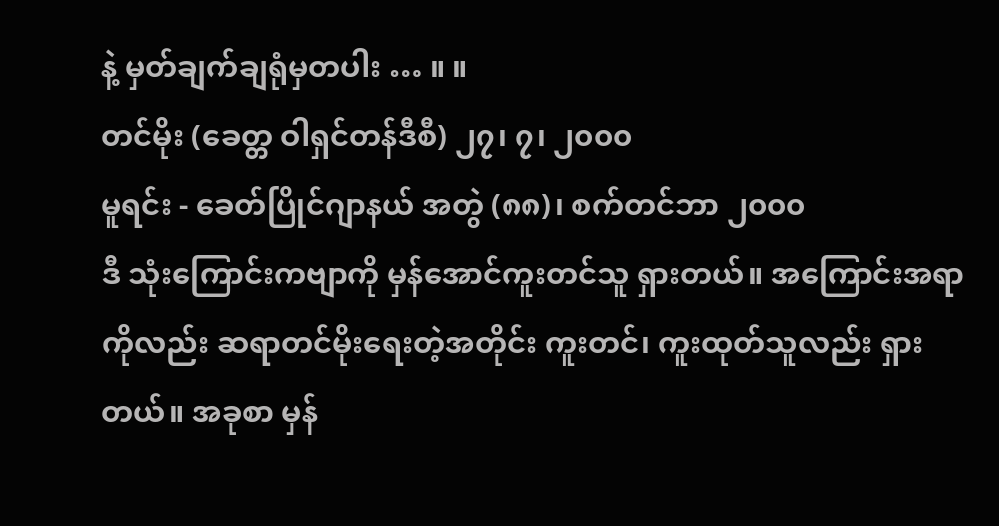နဲ့ မှတ်ချက်ချရုံမှတပါး … ။ ။
တင်မိုး (ခေတ္တ ဝါရှင်တန်ဒီစီ) ၂၇၊ ၇၊ ၂၀၀၀
မူရင်း - ခေတ်ပြိုင်ဂျာနယ် အတွဲ (၈၈)၊ စက်တင်ဘာ ၂၀၀၀
ဒီ သုံးကြောင်းကဗျာကို မှန်အောင်ကူးတင်သူ ရှားတယ်။ အကြောင်းအရာကိုလည်း ဆရာတင်မိုးရေးတဲ့အတိုင်း ကူးတင်၊ ကူးထုတ်သူလည်း ရှားတယ်။ အခုစာ မှန်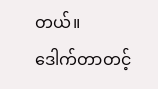တယ်။
ဒေါက်တာတင့်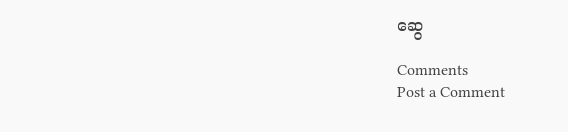ဆွေ

Comments
Post a Comment